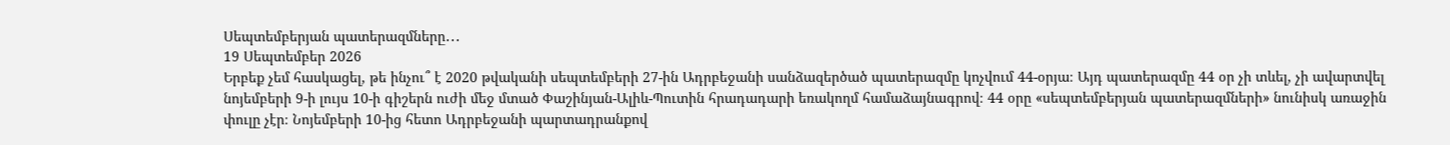Սեպտեմբերյան պատերազմները․․․
19 Սեպտեմբեր 2026
Երբեք չեմ հասկացել, թե ինչու՞ է 2020 թվականի սեպտեմբերի 27-ին Ադրբեջանի սանձազերծած պատերազմը կոչվում 44-օրյա։ Այդ պատերազմը 44 օր չի տևել, չի ավարտվել նոյեմբերի 9-ի լույս 10-ի գիշերն ուժի մեջ մտած Փաշինյան-Ալիև-Պուտին հրադադարի եռակողմ համաձայնագրով։ 44 օրը «սեպտեմբերյան պատերազմների» նունիսկ առաջին փուլը չէր։ Նոյեմբերի 10-ից հետո Ադրբեջանի պարտադրանքով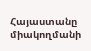Հայաստանը միակողմանի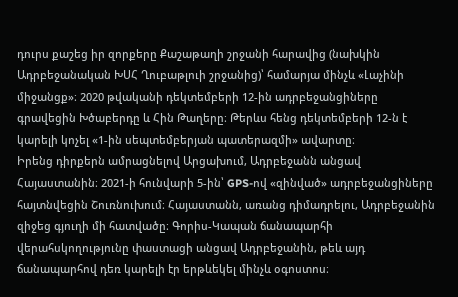դուրս քաշեց իր զորքերը Քաշաթաղի շրջանի հարավից (նախկին Ադրբեջանական ԽՍՀ Ղուբաթլուի շրջանից)՝ համարյա մինչև «Լաչինի միջանցք»։ 2020 թվականի դեկտեմբերի 12-ին ադրբեջանցիները գրավեցին Խծաբերդը և Հին Թաղերը։ Թերևս հենց դեկտեմբերի 12-ն է կարելի կոչել «1-ին սեպտեմբերյան պատերազմի» ավարտը։
Իրենց դիրքերն ամրացնելով Արցախում, Ադրբեջանն անցավ Հայաստանին։ 2021-ի հունվարի 5-ին՝ GPS-ով «զինված» ադրբեջանցիները հայտնվեցին Շուռնուխում։ Հայաստանն, առանց դիմադրելու, Ադրբեջանին զիջեց գյուղի մի հատվածը։ Գորիս-Կապան ճանապարհի վերահսկողությունը փաստացի անցավ Ադրբեջանին, թեև այդ ճանապարհով դեռ կարելի էր երթևեկել մինչև օգոստոս։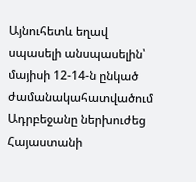Այնուհետև եղավ սպասելի անսպասելին՝ մայիսի 12-14-ն ընկած ժամանակահատվածում Ադրբեջանը ներխուժեց Հայաստանի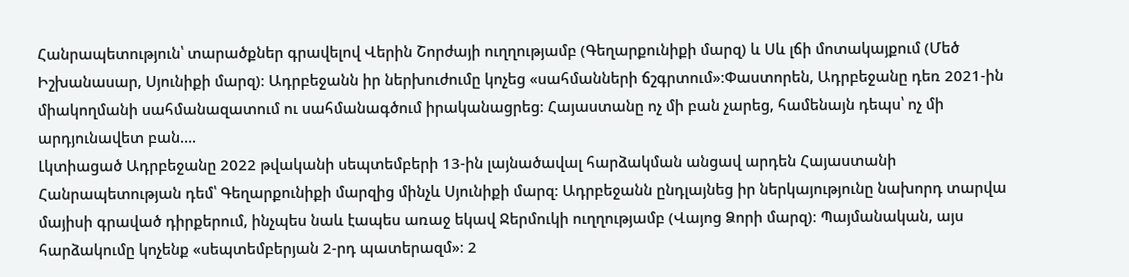Հանրապետություն՝ տարածքներ գրավելով Վերին Շորժայի ուղղությամբ (Գեղարքունիքի մարզ) և Սև լճի մոտակայքում (Մեծ Իշխանասար, Սյունիքի մարզ)։ Ադրբեջանն իր ներխուժումը կոչեց «սահմանների ճշգրտում»։Փաստորեն, Ադրբեջանը դեռ 2021-ին միակողմանի սահմանազատում ու սահմանագծում իրականացրեց։ Հայաստանը ոչ մի բան չարեց, համենայն դեպս՝ ոչ մի արդյունավետ բան….
Լկտիացած Ադրբեջանը 2022 թվականի սեպտեմբերի 13-ին լայնածավալ հարձակման անցավ արդեն Հայաստանի Հանրապետության դեմ՝ Գեղարքունիքի մարզից մինչև Սյունիքի մարզ։ Ադրբեջանն ընդլայնեց իր ներկայությունը նախորդ տարվա մայիսի գրաված դիրքերում, ինչպես նաև էապես առաջ եկավ Ջերմուկի ուղղությամբ (Վայոց Ձորի մարզ)։ Պայմանական, այս հարձակումը կոչենք «սեպտեմբերյան 2-րդ պատերազմ»։ 2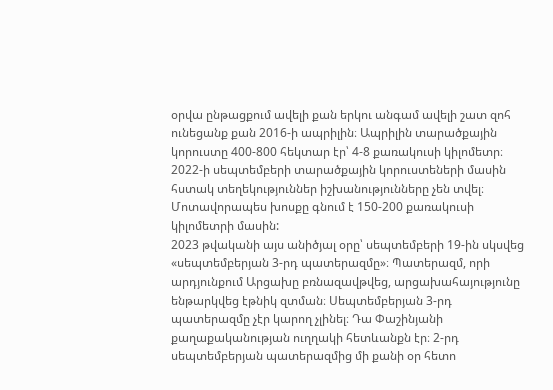օրվա ընթացքում ավելի քան երկու անգամ ավելի շատ զոհ ունեցանք քան 2016-ի ապրիլին։ Ապրիլին տարածքային կորուստը 400-800 հեկտար էր՝ 4-8 քառակուսի կիլոմետր։ 2022-ի սեպտեմբերի տարածքային կորուստեների մասին հստակ տեղեկություններ իշխանությունները չեն տվել։ Մոտավորապես խոսքը գնում է 150-200 քառակուսի կիլոմետրի մասին:
2023 թվականի այս անիծյալ օրը՝ սեպտեմբերի 19-ին սկսվեց «սեպտեմբերյան 3-րդ պատերազմը»։ Պատերազմ, որի արդյունքում Արցախը բռնազավթվեց, արցախահայությունը ենթարկվեց էթնիկ զտման։ Սեպտեմբերյան 3-րդ պատերազմը չէր կարող չլինել։ Դա Փաշինյանի քաղաքականության ուղղակի հետևանքն էր։ 2-րդ սեպտեմբերյան պատերազմից մի քանի օր հետո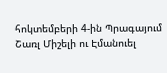հոկտեմբերի 4-ին Պրագայում Շառլ Միշելի ու Էմանուել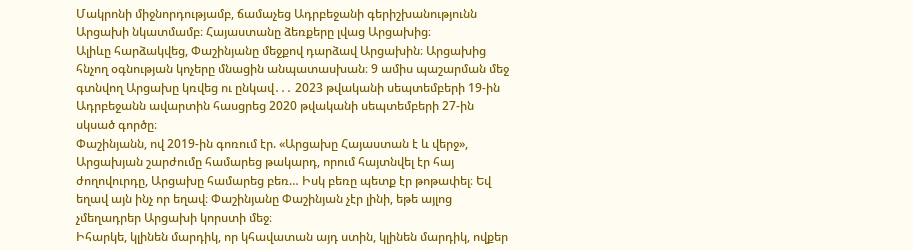Մակրոնի միջնորդությամբ, ճամաչեց Ադրբեջանի գերիշխանությունն Արցախի նկատմամբ։ Հայաստանը ձեռքերը լվաց Արցախից։
Ալիևը հարձակվեց, Փաշինյանը մեջքով դարձավ Արցախին։ Արցախից հնչող օգնության կոչերը մնացին անպատասխան։ 9 ամիս պաշարման մեջ գտնվող Արցախը կռվեց ու ընկավ․․․ 2023 թվականի սեպտեմբերի 19-ին Ադրբեջանն ավարտին հասցրեց 2020 թվականի սեպտեմբերի 27-ին սկսած գործը։
Փաշինյանն, ով 2019-ին գոռում էր. «Արցախը Հայաստան է և վերջ», Արցախյան շարժումը համարեց թակարդ, որում հայտնվել էր հայ ժողովուրդը, Արցախը համարեց բեռ… Իսկ բեռը պետք էր թոթափել։ Եվ եղավ այն ինչ որ եղավ։ Փաշինյանը Փաշինյան չէր լինի, եթե այլոց չմեղադրեր Արցախի կորստի մեջ։
Իհարկե, կլինեն մարդիկ, որ կհավատան այդ ստին, կլինեն մարդիկ, ովքեր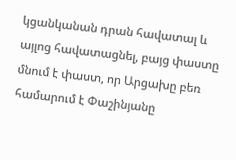կցանկանան դրան հավատալ և այլոց հավատացնել, բայց փաստը մնում է փաստ, որ Արցախը բեռ համարում է Փաշինյանը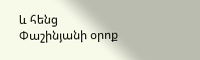և հենց Փաշինյանի օրոք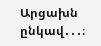Արցախն ընկավ․․․։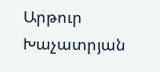Արթուր Խաչատրյան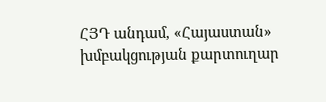ՀՅԴ անդամ, «Հայաստան» խմբակցության քարտուղար